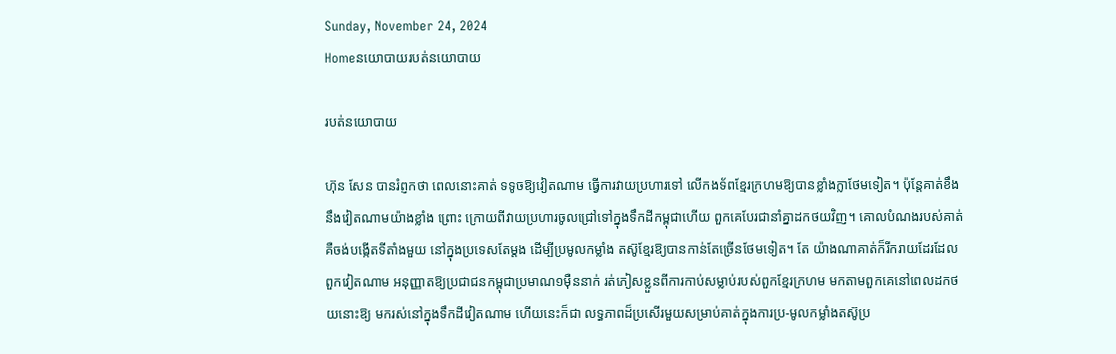Sunday, November 24, 2024
Homeនយោបាយរបត់នយោបាយ

របត់នយោបាយ

ហ៊ុន សែន បានរំព្ញកថា ពេលនោះគាត់ ទទូចឱ្យវៀតណាម ធ្វើការវាយប្រហារទៅ លើកងទ័ពខ្មែរក្រហមឱ្យបានខ្លាំងក្លាថែមទៀត។ ប៉ុន្តែគាត់ខឹងនឹងវៀតណាមយ៉ាងខ្លាំង ព្រោះ ក្រោយពីវាយប្រហារចូលជ្រៅទៅក្នុងទឹកដីកម្ពុជាហើយ ពួកគេបែរជានាំគ្នាដកថយវិញ។ គោលបំណងរបស់គាត់គឺចង់បង្កើតទីតាំងមួយ នៅក្នុងប្រទេសតែម្តង ដើម្បីប្រមូលកម្លាំង តស៊ូខ្មែរឱ្យបានកាន់តែច្រើនថែមទៀត។ តែ យ៉ាងណាគាត់ក៏រីករាយដែរដែលពួកវៀតណាម អនុញ្ញាតឱ្យប្រជាជនកម្ពុជាប្រមាណ១ម៉ឺននាក់ រត់ភៀសខ្លួនពីការកាប់សម្លាប់របស់ពួកខ្មែរក្រហម មកតាមពួកគេនៅពេលដកថយនោះឱ្យ មករស់នៅក្នុងទឹកដីវៀតណាម ហើយនេះក៏ជា លទ្ធភាពដ៏ប្រសើរមួយសម្រាប់គាត់ក្នុងការប្រ-មូលកម្លាំងតស៊ូប្រ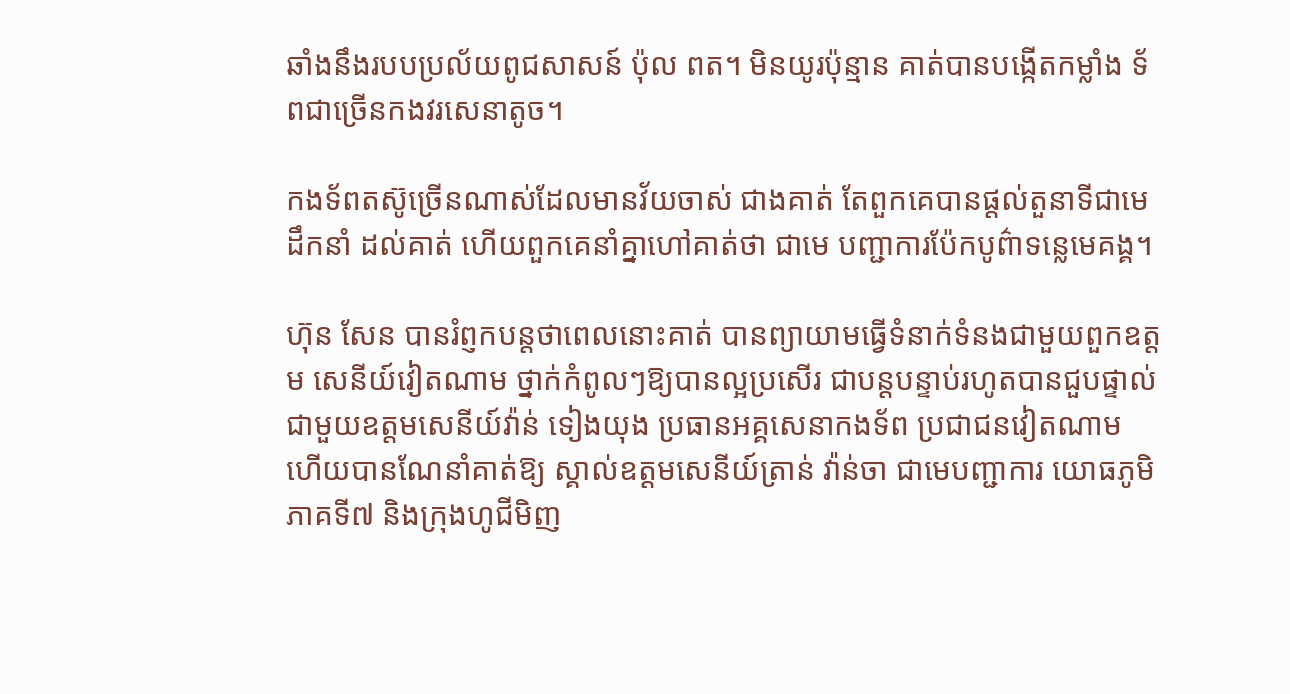ឆាំងនឹងរបបប្រល័យពូជសាសន៍ ប៉ុល ពត។ មិនយូរប៉ុន្មាន គាត់បានបង្កើតកម្លាំង ទ័ពជាច្រើនកងវរសេនាតូច។

កងទ័ពតស៊ូច្រើនណាស់ដែលមានវ័យចាស់ ជាងគាត់ តែពួកគេបានផ្តល់តួនាទីជាមេដឹកនាំ ដល់គាត់ ហើយពួកគេនាំគ្នាហៅគាត់ថា ជាមេ បញ្ជាការប៉ែកបូព៌ាទន្លេមេគង្គ។

ហ៊ុន សែន បានរំព្ញកបន្តថាពេលនោះគាត់ បានព្យាយាមធ្វើទំនាក់ទំនងជាមួយពួកឧត្តម សេនីយ៍វៀតណាម ថ្នាក់កំពូលៗឱ្យបានល្អប្រសើរ ជាបន្តបន្ទាប់រហូតបានជួបផ្ទាល់ជាមួយឧត្តមសេនីយ៍វ៉ាន់ ទៀងយុង ប្រធានអគ្គសេនាកងទ័ព ប្រជាជនវៀតណាម  ហើយបានណែនាំគាត់ឱ្យ ស្គាល់ឧត្តមសេនីយ៍ត្រាន់ វ៉ាន់ចា ជាមេបញ្ជាការ យោធភូមិភាគទី៧ និងក្រុងហូជីមិញ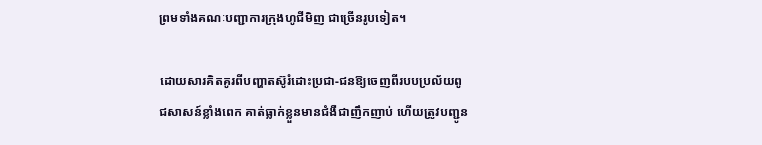ព្រមទាំងគណៈបញ្ជាការក្រុងហូជីមិញ ជាច្រើនរូបទៀត។

ដោយសារគិតគូរពីបញ្ហាតស៊ូរំដោះប្រជា-ជនឱ្យចេញពីរបបប្រល័យពូជសាសន៍ខ្លាំងពេក គាត់ធ្លាក់ខ្លួនមានជំងឺជាញឹកញាប់ ហើយត្រូវបញ្ជូន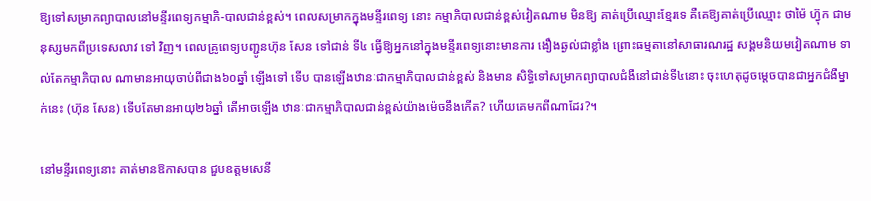ឱ្យទៅសម្រាកព្យាបាលនៅមន្ទីរពេទ្យកម្មាភិ-បាលជាន់ខ្ពស់។ ពេលសម្រាកក្នុងមន្ទីរពេទ្យ នោះ កម្មាភិបាលជាន់ខ្ពស់វៀតណាម មិនឱ្យ គាត់ប្រើឈ្មោះខ្មែរទេ គឺគេឱ្យគាត់ប្រើឈ្មោះ ថាម៉ៃ ហ៊្វុក ជាមនុស្សមកពីប្រទេសលាវ ទៅ វិញ។ ពេលគ្រូពេទ្យបញ្ជូនហ៊ុន សែន ទៅជាន់ ទី៤ ធ្វើឱ្យអ្នកនៅក្នុងមន្ទីរពេទ្យនោះមានការ ងឿងឆ្ងល់ជាខ្លាំង ព្រោះធម្មតានៅសាធារណរដ្ឋ សង្គមនិយមវៀតណាម ទាល់តែកម្មាភិបាល ណាមានអាយុចាប់ពីជាង៦០ឆ្នាំ ឡើងទៅ ទើប បានឡើងឋានៈជាកម្មាភិបាលជាន់ខ្ពស់ និងមាន សិទ្ធិទៅសម្រាកព្យាបាលជំងឺនៅជាន់ទី៤នោះ ចុះហេតុដូចម្តេចបានជាអ្នកជំងឺម្នាក់នេះ (ហ៊ុន សែន) ទើបតែមានអាយុ២៦ឆ្នាំ តើអាចឡើង ឋានៈជាកម្មាភិបាលជាន់ខ្ពស់យ៉ាងម៉េចនឹងកើត? ហើយគេមកពីណាដែរ?។

នៅមន្ទីរពេទ្យនោះ គាត់មានឱកាសបាន ជួបឧត្តមសេនី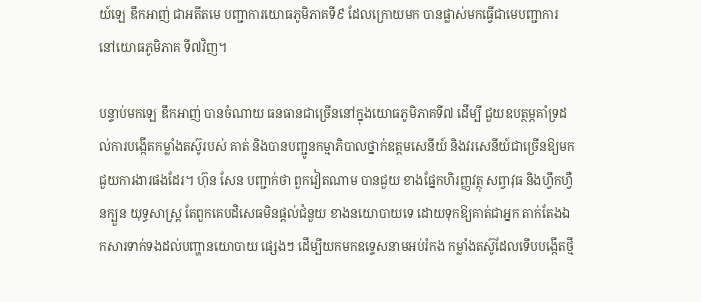យ៍ឡេ ឌឹកអាញ់ ជាអតីតមេ បញ្ជាការយោធភូមិភាគទី៩ ដែលក្រោយមក បានផ្លាស់មកធ្វើជាមេបញ្ជាការនៅយោធភូមិភាគ ទី៧វិញ។

បន្ទាប់មកឡេ ឌឹកអាញ់ បានចំណាយ ធនធានជាច្រើននៅក្នុងយោធភូមិភាគទី៧ ដើម្បី ជួយឧបត្ថម្ភគាំទ្រដល់ការបង្កើតកម្លាំងតស៊ូរបស់ គាត់ និងបានបញ្ជូនកម្មាភិបាលថ្នាក់ឧត្តមសេនីយ៍ និងវរសេនីយ៍ជាច្រើនឱ្យមកជួយការងារផងដែរ។ ហ៊ុន សែន បញ្ជាក់ថា ពួកវៀតណាម បានជួយ ខាងផ្នែកហិរញ្ញវត្ថុ សព្វាវុធ និងហ្វឹកហ្វឺនក្បួន យុទ្ធសាស្ត្រ តែពួកគេបដិសេធមិនផ្តល់ជំនួយ ខាងនយោបាយទេ ដោយទុកឱ្យគាត់ជាអ្នក តាក់តែងឯកសារទាក់ទងដល់បញ្ហានយោបាយ ផ្សេងៗ ដើម្បីយកមកឧទ្ទេសនាមអប់រំកង កម្លាំងតស៊ូដែលទើបបង្កើតថ្មី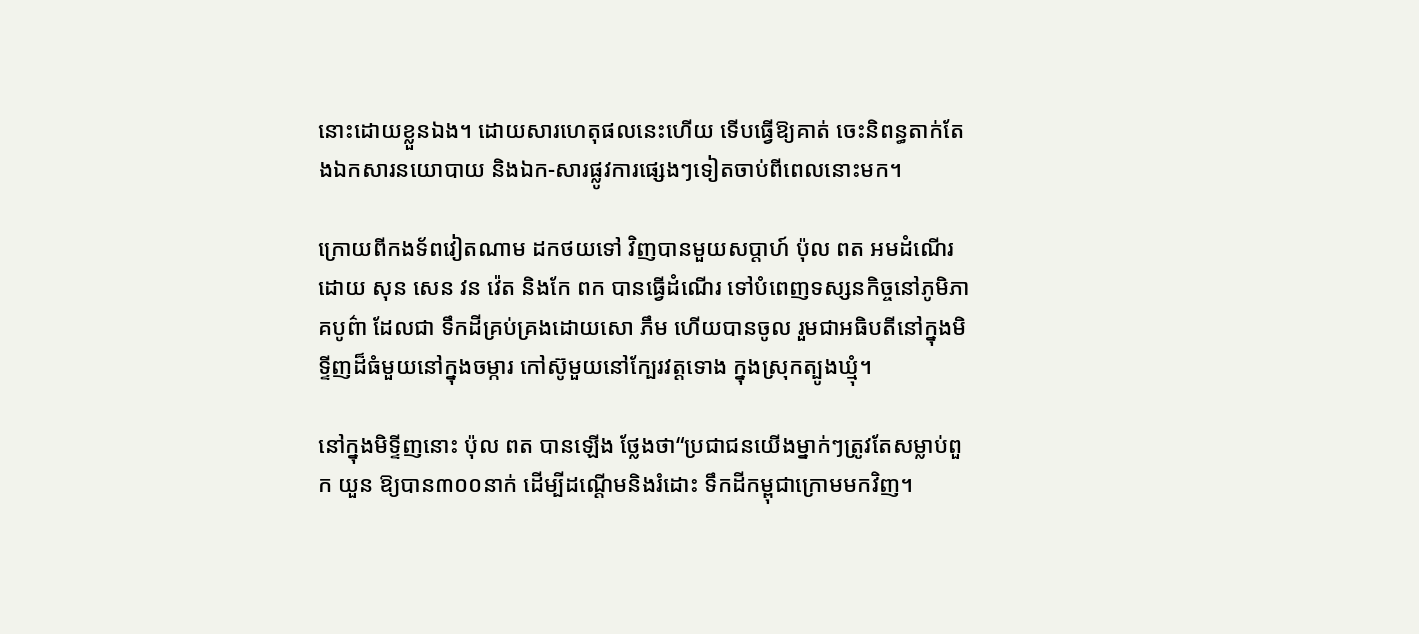នោះដោយខ្លួនឯង។ ដោយសារហេតុផលនេះហើយ ទើបធ្វើឱ្យគាត់ ចេះនិពន្ធតាក់តែងឯកសារនយោបាយ និងឯក-សារផ្លូវការផ្សេងៗទៀតចាប់ពីពេលនោះមក។

ក្រោយពីកងទ័ពវៀតណាម ដកថយទៅ វិញបានមួយសប្តាហ៍ ប៉ុល ពត អមដំណើរដោយ សុន សេន វន វ៉េត និងកែ ពក បានធ្វើដំណើរ ទៅបំពេញទស្សនកិច្ចនៅភូមិភាគបូព៌ា ដែលជា ទឹកដីគ្រប់គ្រងដោយសោ ភឹម ហើយបានចូល រួមជាអធិបតីនៅក្នុងមិទ្ទីញដ៏ធំមួយនៅក្នុងចម្ការ កៅស៊ូមួយនៅក្បែរវត្តទោង ក្នុងស្រុកត្បូងឃ្មុំ។

នៅក្នុងមិទ្ទីញនោះ ប៉ុល ពត បានឡើង ថ្លែងថា“ប្រជាជនយើងម្នាក់ៗត្រូវតែសម្លាប់ពួក យួន ឱ្យបាន៣០០នាក់ ដើម្បីដណ្តើមនិងរំដោះ ទឹកដីកម្ពុជាក្រោមមកវិញ។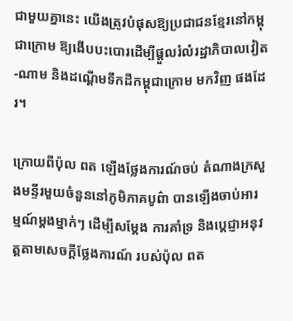ជាមួយគ្នានេះ យើងត្រូវបំផុសឱ្យប្រជាជនខ្មែរនៅកម្ពុជាក្រោម ឱ្យងើបបះបោរដើម្បីផ្តួលរំលំរដ្ឋាភិបាលវៀត-ណាម និងដណ្តើមទឹកដីកម្ពុជាក្រោម មកវិញ ផងដែរ។

ក្រោយពីប៉ុល ពត ឡើងថ្លែងការណ៍ចប់ តំណាងក្រសួងមន្ទីរមួយចំនួននៅភូមិភាគបូព៌ា បានឡើងចាប់អារម្មណ៍ម្តងម្នាក់ៗ ដើម្បីសម្តែង ការគាំទ្រ និងប្តេជ្ញាអនុវត្តតាមសេចក្តីថ្លែងការណ៍ របស់ប៉ុល ពត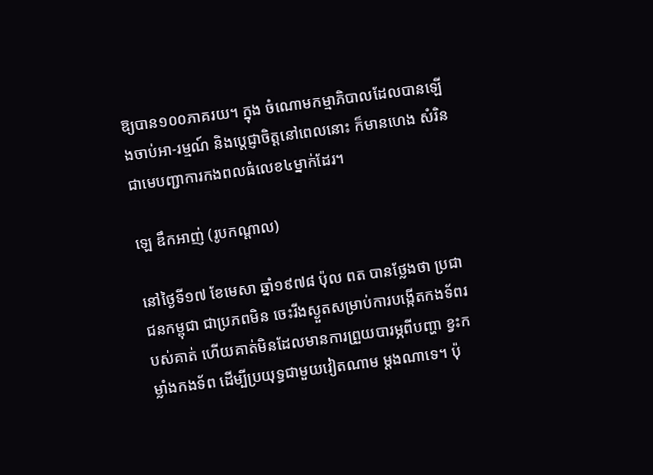ឱ្យបាន១០០ភាគរយ។ ក្នុង ចំណោមកម្មាភិបាលដែលបានឡើងចាប់អា-រម្មណ៍ និងប្តេជ្ញាចិត្តនៅពេលនោះ ក៏មានហេង សំរិន ជាមេបញ្ជាការកងពលធំលេខ៤ម្នាក់ដែរ។

ឡេ ឌឹកអាញ់ (រូបកណ្តាល)

នៅថ្ងៃទី១៧ ខែមេសា ឆ្នាំ១៩៧៨ ប៉ុល ពត បានថ្លែងថា ប្រជាជនកម្ពុជា ជាប្រភពមិន ចេះរីងស្ងួតសម្រាប់ការបង្កើតកងទ័ពរបស់គាត់ ហើយគាត់មិនដែលមានការព្រួយបារម្ភពីបញ្ហា ខ្វះកម្លាំងកងទ័ព ដើម្បីប្រយុទ្ធជាមួយវៀតណាម ម្តងណាទេ។ ប៉ុ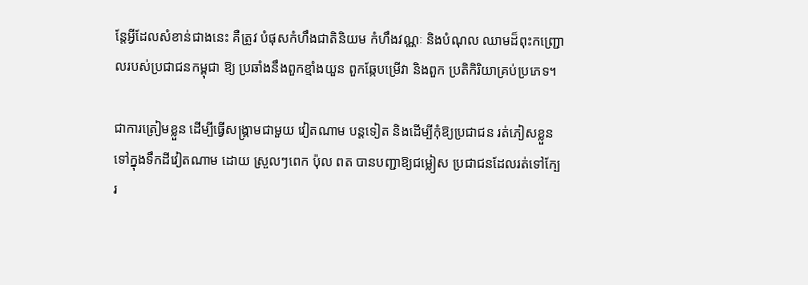ន្តែអ្វីដែលសំខាន់ជាងនេះ គឺត្រូវ បំផុសកំហឹងជាតិនិយម កំហឹងវណ្ណៈ និងបំណុល ឈាមដ៏ពុះកញ្ជ្រោលរបស់ប្រជាជនកម្ពុជា ឱ្យ ប្រឆាំងនឹងពួកខ្មាំងយួន ពួកឆ្កែបម្រើវា និងពួក ប្រតិកិរិយាគ្រប់ប្រភេទ។

ជាការត្រៀមខ្លួន ដើម្បីធ្វើសង្គ្រាមជាមួយ វៀតណាម បន្តទៀត និងដើម្បីកុំឱ្យប្រជាជន រត់ភៀសខ្លួនទៅក្នុងទឹកដីវៀតណាម ដោយ ស្រួលៗពេក ប៉ុល ពត បានបញ្ជាឱ្យជម្លៀស ប្រជាជនដែលរត់ទៅក្បែរ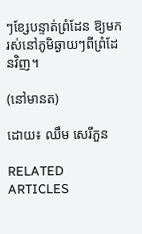ៗខ្សែបន្ទាត់ព្រំដែន ឱ្យមករស់នៅភូមិឆ្ងាយៗពីព្រំដែនវិញ។

(នៅមានត)

ដោយ៖ ឈឹម សេរីភួន

RELATED ARTICLES